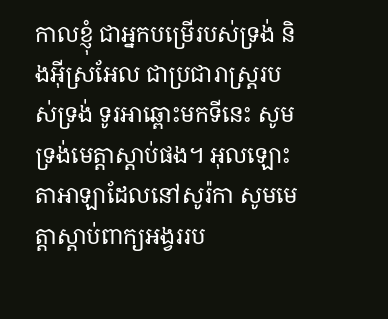កាលខ្ញុំ ជាអ្នកបម្រើរបស់ទ្រង់ និងអ៊ីស្រអែល ជាប្រជារាស្ត្ររបស់ទ្រង់ ទូរអាឆ្ពោះមកទីនេះ សូមទ្រង់មេត្តាស្តាប់ផង។ អុលឡោះតាអាឡាដែលនៅសូរ៉កា សូមមេត្តាស្តាប់ពាក្យអង្វររប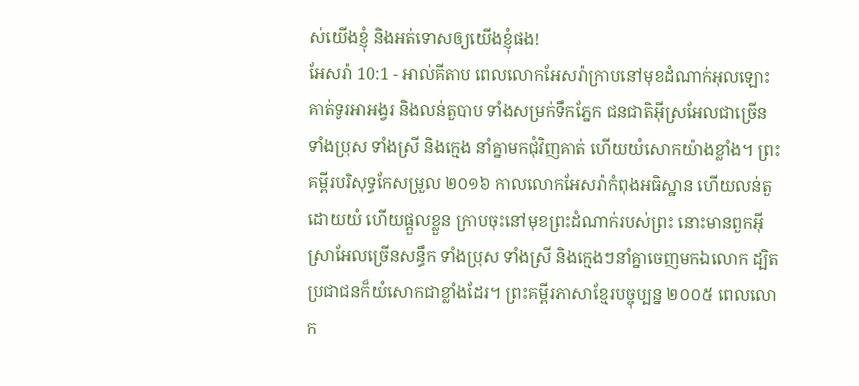ស់យើងខ្ញុំ និងអត់ទោសឲ្យយើងខ្ញុំផង!
អែសរ៉ា 10:1 - អាល់គីតាប ពេលលោកអែសរ៉ាក្រាបនៅមុខដំណាក់អុលឡោះគាត់ទូរអាអង្វរ និងលន់តួបាប ទាំងសម្រក់ទឹកភ្នែក ជនជាតិអ៊ីស្រអែលជាច្រើន ទាំងប្រុស ទាំងស្រី និងក្មេង នាំគ្នាមកជុំវិញគាត់ ហើយយំសោកយ៉ាងខ្លាំង។ ព្រះគម្ពីរបរិសុទ្ធកែសម្រួល ២០១៦ កាលលោកអែសរ៉ាកំពុងអធិស្ឋាន ហើយលន់តួ ដោយយំ ហើយផ្តួលខ្លួន ក្រាបចុះនៅមុខព្រះដំណាក់របស់ព្រះ នោះមានពួកអ៊ីស្រាអែលច្រើនសន្ធឹក ទាំងប្រុស ទាំងស្រី និងក្មេងៗនាំគ្នាចេញមកឯលោក ដ្បិតប្រជាជនក៏យំសោកជាខ្លាំងដែរ។ ព្រះគម្ពីរភាសាខ្មែរបច្ចុប្បន្ន ២០០៥ ពេលលោក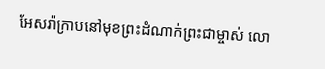អែសរ៉ាក្រាបនៅមុខព្រះដំណាក់ព្រះជាម្ចាស់ លោ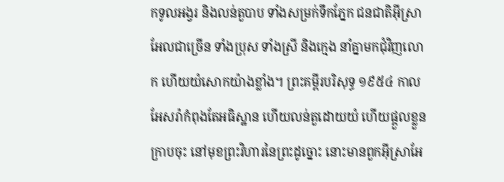កទូលអង្វរ និងលន់តួបាប ទាំងសម្រក់ទឹកភ្នែក ជនជាតិអ៊ីស្រាអែលជាច្រើន ទាំងប្រុស ទាំងស្រី និងក្មេង នាំគ្នាមកជុំវិញលោក ហើយយំសោកយ៉ាងខ្លាំង។ ព្រះគម្ពីរបរិសុទ្ធ ១៩៥៤ កាលអែសរ៉ាកំពុងតែអធិស្ឋាន ហើយលន់តួដោយយំ ហើយផ្តួលខ្លួនក្រាបចុះ នៅមុខព្រះវិហារនៃព្រះដូច្នោះ នោះមានពួកអ៊ីស្រាអែ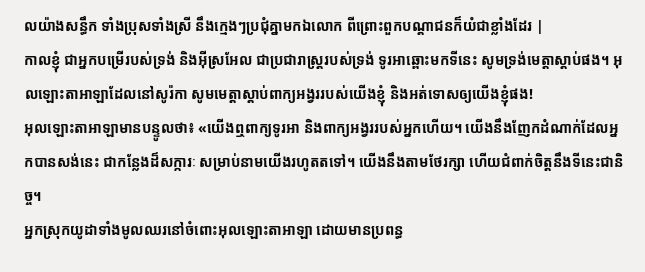លយ៉ាងសន្ធឹក ទាំងប្រុសទាំងស្រី នឹងក្មេងៗប្រជុំគ្នាមកឯលោក ពីព្រោះពួកបណ្តាជនក៏យំជាខ្លាំងដែរ |
កាលខ្ញុំ ជាអ្នកបម្រើរបស់ទ្រង់ និងអ៊ីស្រអែល ជាប្រជារាស្ត្ររបស់ទ្រង់ ទូរអាឆ្ពោះមកទីនេះ សូមទ្រង់មេត្តាស្តាប់ផង។ អុលឡោះតាអាឡាដែលនៅសូរ៉កា សូមមេត្តាស្តាប់ពាក្យអង្វររបស់យើងខ្ញុំ និងអត់ទោសឲ្យយើងខ្ញុំផង!
អុលឡោះតាអាឡាមានបន្ទូលថា៖ «យើងឮពាក្យទូរអា និងពាក្យអង្វររបស់អ្នកហើយ។ យើងនឹងញែកដំណាក់ដែលអ្នកបានសង់នេះ ជាកន្លែងដ៏សក្ការៈ សម្រាប់នាមយើងរហូតតទៅ។ យើងនឹងតាមថែរក្សា ហើយជំពាក់ចិត្តនឹងទីនេះជានិច្ច។
អ្នកស្រុកយូដាទាំងមូលឈរនៅចំពោះអុលឡោះតាអាឡា ដោយមានប្រពន្ធ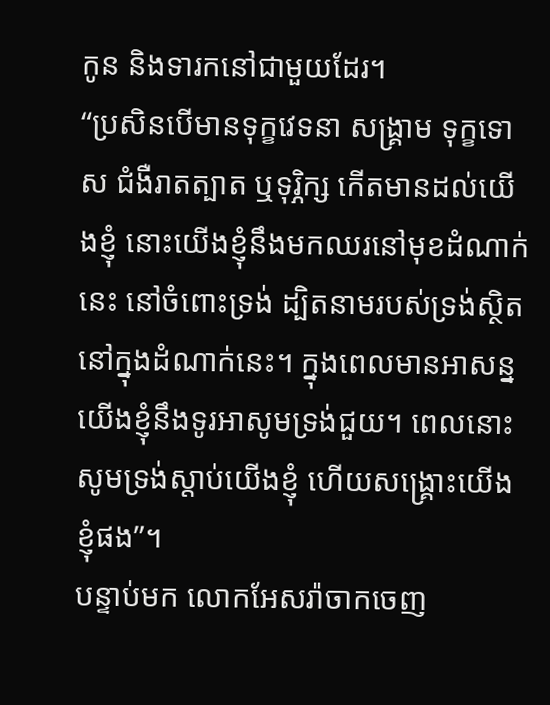កូន និងទារកនៅជាមួយដែរ។
“ប្រសិនបើមានទុក្ខវេទនា សង្គ្រាម ទុក្ខទោស ជំងឺរាតត្បាត ឬទុរ្ភិក្ស កើតមានដល់យើងខ្ញុំ នោះយើងខ្ញុំនឹងមកឈរនៅមុខដំណាក់នេះ នៅចំពោះទ្រង់ ដ្បិតនាមរបស់ទ្រង់ស្ថិតនៅក្នុងដំណាក់នេះ។ ក្នុងពេលមានអាសន្ន យើងខ្ញុំនឹងទូរអាសូមទ្រង់ជួយ។ ពេលនោះសូមទ្រង់ស្តាប់យើងខ្ញុំ ហើយសង្គ្រោះយើងខ្ញុំផង”។
បន្ទាប់មក លោកអែសរ៉ាចាកចេញ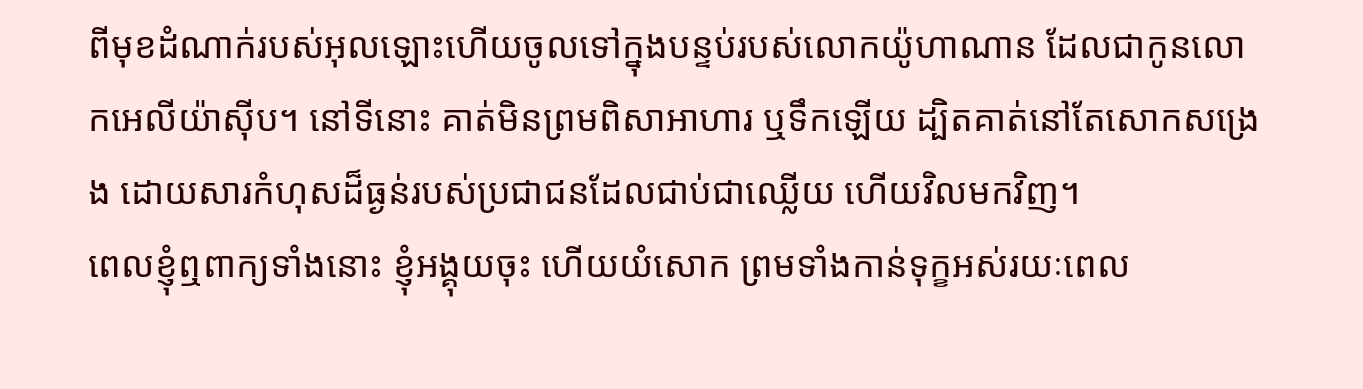ពីមុខដំណាក់របស់អុលឡោះហើយចូលទៅក្នុងបន្ទប់របស់លោកយ៉ូហាណាន ដែលជាកូនលោកអេលីយ៉ាស៊ីប។ នៅទីនោះ គាត់មិនព្រមពិសាអាហារ ឬទឹកឡើយ ដ្បិតគាត់នៅតែសោកសង្រេង ដោយសារកំហុសដ៏ធ្ងន់របស់ប្រជាជនដែលជាប់ជាឈ្លើយ ហើយវិលមកវិញ។
ពេលខ្ញុំឮពាក្យទាំងនោះ ខ្ញុំអង្គុយចុះ ហើយយំសោក ព្រមទាំងកាន់ទុក្ខអស់រយៈពេល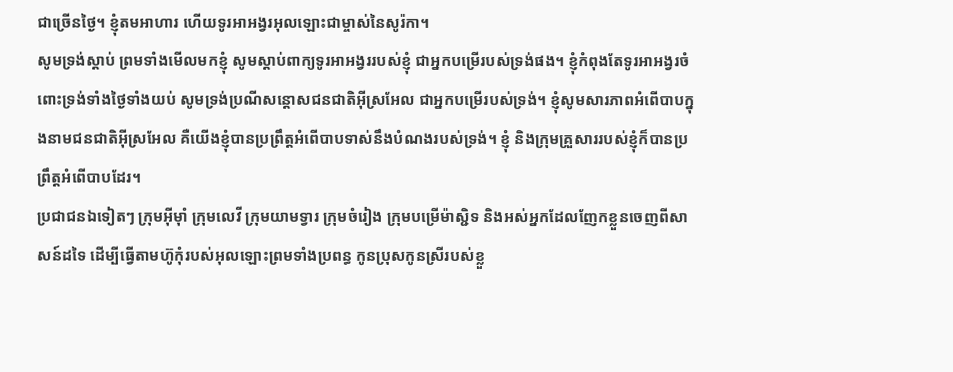ជាច្រើនថ្ងៃ។ ខ្ញុំតមអាហារ ហើយទូរអាអង្វរអុលឡោះជាម្ចាស់នៃសូរ៉កា។
សូមទ្រង់ស្ដាប់ ព្រមទាំងមើលមកខ្ញុំ សូមស្តាប់ពាក្យទូរអាអង្វររបស់ខ្ញុំ ជាអ្នកបម្រើរបស់ទ្រង់ផង។ ខ្ញុំកំពុងតែទូរអាអង្វរចំពោះទ្រង់ទាំងថ្ងៃទាំងយប់ សូមទ្រង់ប្រណីសន្ដោសជនជាតិអ៊ីស្រអែល ជាអ្នកបម្រើរបស់ទ្រង់។ ខ្ញុំសូមសារភាពអំពើបាបក្នុងនាមជនជាតិអ៊ីស្រអែល គឺយើងខ្ញុំបានប្រព្រឹត្តអំពើបាបទាស់នឹងបំណងរបស់ទ្រង់។ ខ្ញុំ និងក្រុមគ្រួសាររបស់ខ្ញុំក៏បានប្រព្រឹត្តអំពើបាបដែរ។
ប្រជាជនឯទៀតៗ ក្រុមអ៊ីមុាំ ក្រុមលេវី ក្រុមយាមទ្វារ ក្រុមចំរៀង ក្រុមបម្រើម៉ាស្ជិទ និងអស់អ្នកដែលញែកខ្លួនចេញពីសាសន៍ដទៃ ដើម្បីធ្វើតាមហ៊ូកុំរបស់អុលឡោះព្រមទាំងប្រពន្ធ កូនប្រុសកូនស្រីរបស់ខ្លួ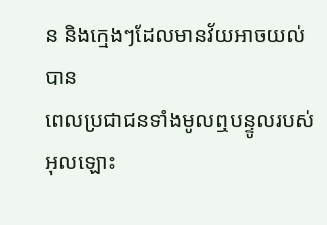ន និងក្មេងៗដែលមានវ័យអាចយល់បាន
ពេលប្រជាជនទាំងមូលឮបន្ទូលរបស់អុលឡោះ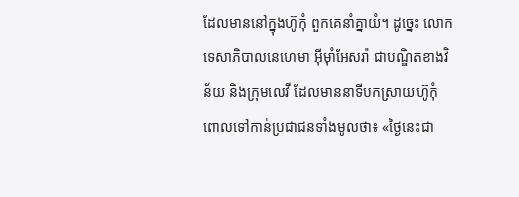ដែលមាននៅក្នុងហ៊ូកុំ ពួកគេនាំគ្នាយំ។ ដូច្នេះ លោកទេសាភិបាលនេហេមា អ៊ីមុាំអែសរ៉ា ជាបណ្ឌិតខាងវិន័យ និងក្រុមលេវី ដែលមាននាទីបកស្រាយហ៊ូកុំ ពោលទៅកាន់ប្រជាជនទាំងមូលថា៖ «ថ្ងៃនេះជា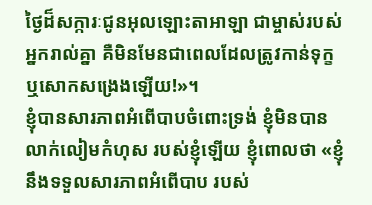ថ្ងៃដ៏សក្ការៈជូនអុលឡោះតាអាឡា ជាម្ចាស់របស់អ្នករាល់គ្នា គឺមិនមែនជាពេលដែលត្រូវកាន់ទុក្ខ ឬសោកសង្រេងឡើយ!»។
ខ្ញុំបានសារភាពអំពើបាបចំពោះទ្រង់ ខ្ញុំមិនបានលាក់លៀមកំហុស របស់ខ្ញុំឡើយ ខ្ញុំពោលថា «ខ្ញុំនឹងទទួលសារភាពអំពើបាប របស់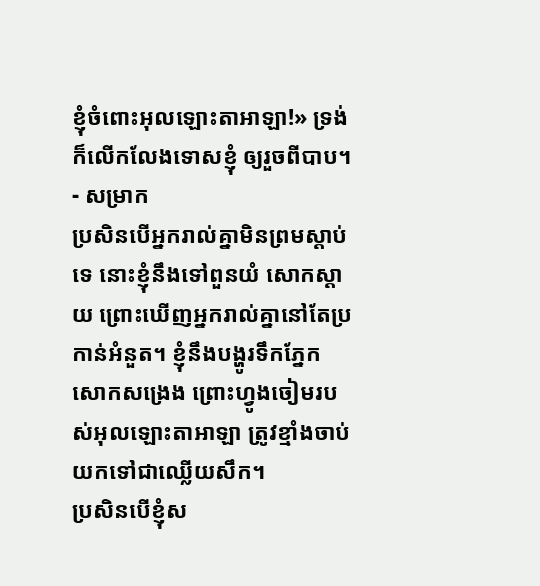ខ្ញុំចំពោះអុលឡោះតាអាឡា!» ទ្រង់ក៏លើកលែងទោសខ្ញុំ ឲ្យរួចពីបាប។ - សម្រាក
ប្រសិនបើអ្នករាល់គ្នាមិនព្រមស្ដាប់ទេ នោះខ្ញុំនឹងទៅពួនយំ សោកស្ដាយ ព្រោះឃើញអ្នករាល់គ្នានៅតែប្រកាន់អំនួត។ ខ្ញុំនឹងបង្ហូរទឹកភ្នែក សោកសង្រេង ព្រោះហ្វូងចៀមរបស់អុលឡោះតាអាឡា ត្រូវខ្មាំងចាប់យកទៅជាឈ្លើយសឹក។
ប្រសិនបើខ្ញុំស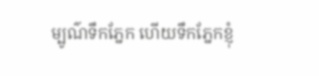ម្បូណ៌ទឹកភ្នែក ហើយទឹកភ្នែកខ្ញុំ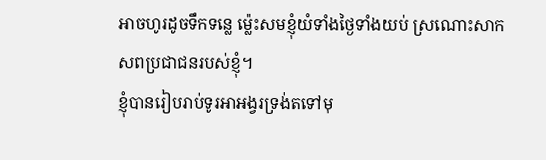អាចហូរដូចទឹកទន្លេ ម៉្លេះសមខ្ញុំយំទាំងថ្ងៃទាំងយប់ ស្រណោះសាកសពប្រជាជនរបស់ខ្ញុំ។
ខ្ញុំបានរៀបរាប់ទូរអាអង្វរទ្រង់តទៅមុ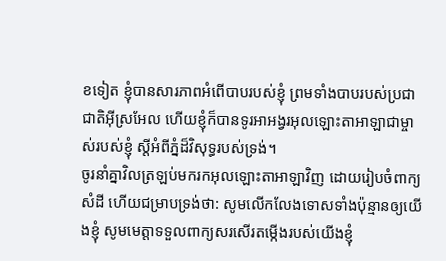ខទៀត ខ្ញុំបានសារភាពអំពើបាបរបស់ខ្ញុំ ព្រមទាំងបាបរបស់ប្រជាជាតិអ៊ីស្រអែល ហើយខ្ញុំក៏បានទូរអាអង្វរអុលឡោះតាអាឡាជាម្ចាស់របស់ខ្ញុំ ស្ដីអំពីភ្នំដ៏វិសុទ្ធរបស់ទ្រង់។
ចូរនាំគ្នាវិលត្រឡប់មករកអុលឡោះតាអាឡាវិញ ដោយរៀបចំពាក្យសំដី ហើយជម្រាបទ្រង់ថា: សូមលើកលែងទោសទាំងប៉ុន្មានឲ្យយើងខ្ញុំ សូមមេត្តាទទួលពាក្យសរសើរតម្កើងរបស់យើងខ្ញុំ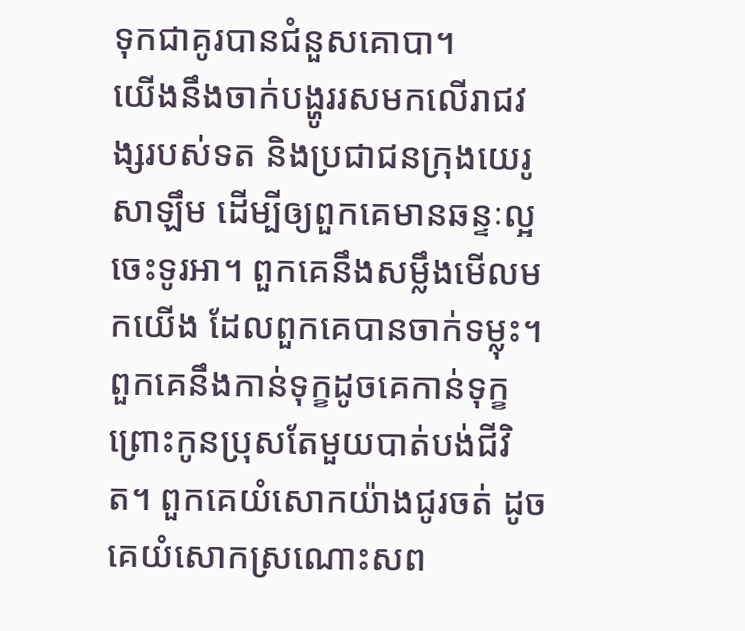ទុកជាគូរបានជំនួសគោបា។
យើងនឹងចាក់បង្ហូររសមកលើរាជវង្សរបស់ទត និងប្រជាជនក្រុងយេរូសាឡឹម ដើម្បីឲ្យពួកគេមានឆន្ទៈល្អ ចេះទូរអា។ ពួកគេនឹងសម្លឹងមើលមកយើង ដែលពួកគេបានចាក់ទម្លុះ។ ពួកគេនឹងកាន់ទុក្ខដូចគេកាន់ទុក្ខព្រោះកូនប្រុសតែមួយបាត់បង់ជីវិត។ ពួកគេយំសោកយ៉ាងជូរចត់ ដូចគេយំសោកស្រណោះសព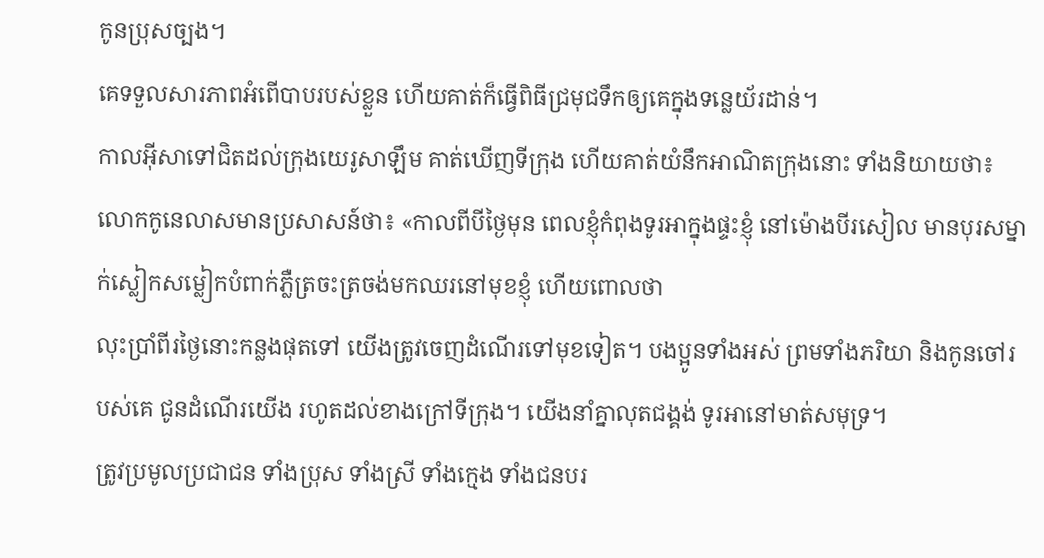កូនប្រុសច្បង។
គេទទួលសារភាពអំពើបាបរបស់ខ្លួន ហើយគាត់ក៏ធ្វើពិធីជ្រមុជទឹកឲ្យគេក្នុងទន្លេយ័រដាន់។
កាលអ៊ីសាទៅជិតដល់ក្រុងយេរូសាឡឹម គាត់ឃើញទីក្រុង ហើយគាត់យំនឹកអាណិតក្រុងនោះ ទាំងនិយាយថា៖
លោកកូនេលាសមានប្រសាសន៍ថា៖ «កាលពីបីថ្ងៃមុន ពេលខ្ញុំកំពុងទូរអាក្នុងផ្ទះខ្ញុំ នៅម៉ោងបីរសៀល មានបុរសម្នាក់ស្លៀកសម្លៀកបំពាក់ភ្លឺត្រចះត្រចង់មកឈរនៅមុខខ្ញុំ ហើយពោលថា
លុះប្រាំពីរថ្ងៃនោះកន្លងផុតទៅ យើងត្រូវចេញដំណើរទៅមុខទៀត។ បងប្អូនទាំងអស់ ព្រមទាំងភរិយា និងកូនចៅរបស់គេ ជូនដំណើរយើង រហូតដល់ខាងក្រៅទីក្រុង។ យើងនាំគ្នាលុតជង្គង់ ទូរអានៅមាត់សមុទ្រ។
ត្រូវប្រមូលប្រជាជន ទាំងប្រុស ទាំងស្រី ទាំងក្មេង ទាំងជនបរ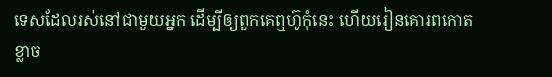ទេសដែលរស់នៅជាមួយអ្នក ដើម្បីឲ្យពួកគេឮហ៊ូកុំនេះ ហើយរៀនគោរពកោតខ្លាច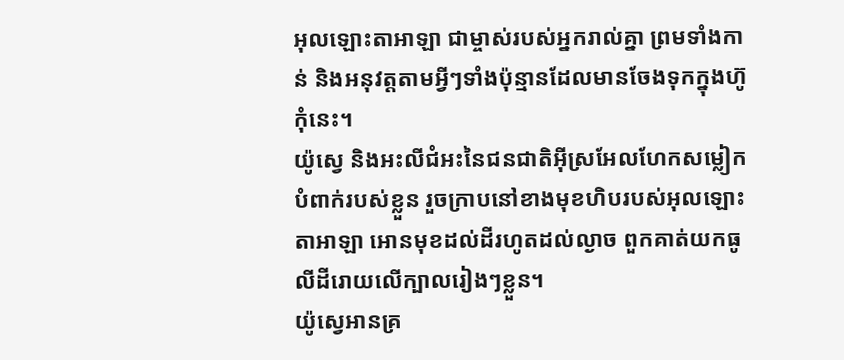អុលឡោះតាអាឡា ជាម្ចាស់របស់អ្នករាល់គ្នា ព្រមទាំងកាន់ និងអនុវត្តតាមអ្វីៗទាំងប៉ុន្មានដែលមានចែងទុកក្នុងហ៊ូកុំនេះ។
យ៉ូស្វេ និងអះលីជំអះនៃជនជាតិអ៊ីស្រអែលហែកសម្លៀកបំពាក់របស់ខ្លួន រួចក្រាបនៅខាងមុខហិបរបស់អុលឡោះតាអាឡា អោនមុខដល់ដីរហូតដល់ល្ងាច ពួកគាត់យកធូលីដីរោយលើក្បាលរៀងៗខ្លួន។
យ៉ូស្វេអានគ្រ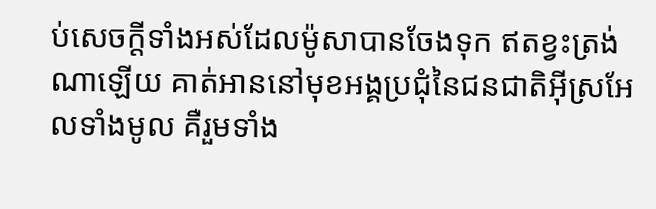ប់សេចក្តីទាំងអស់ដែលម៉ូសាបានចែងទុក ឥតខ្វះត្រង់ណាឡើយ គាត់អាននៅមុខអង្គប្រជុំនៃជនជាតិអ៊ីស្រអែលទាំងមូល គឺរួមទាំង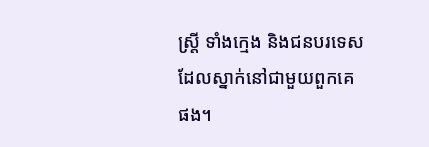ស្ត្រី ទាំងក្មេង និងជនបរទេសដែលស្នាក់នៅជាមួយពួកគេផង។